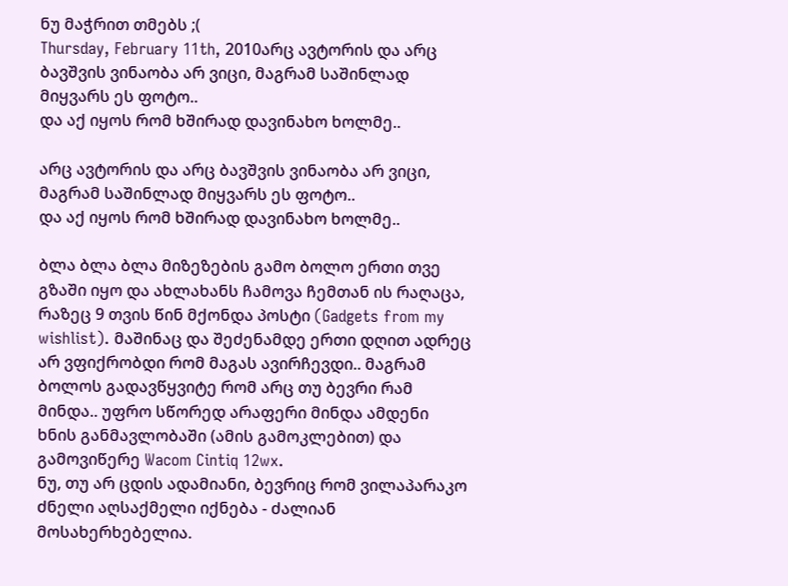ნუ მაჭრით თმებს ;(
Thursday, February 11th, 2010არც ავტორის და არც ბავშვის ვინაობა არ ვიცი, მაგრამ საშინლად მიყვარს ეს ფოტო..
და აქ იყოს რომ ხშირად დავინახო ხოლმე..

არც ავტორის და არც ბავშვის ვინაობა არ ვიცი, მაგრამ საშინლად მიყვარს ეს ფოტო..
და აქ იყოს რომ ხშირად დავინახო ხოლმე..

ბლა ბლა ბლა მიზეზების გამო ბოლო ერთი თვე გზაში იყო და ახლახანს ჩამოვა ჩემთან ის რაღაცა, რაზეც 9 თვის წინ მქონდა პოსტი (Gadgets from my wishlist). მაშინაც და შეძენამდე ერთი დღით ადრეც არ ვფიქრობდი რომ მაგას ავირჩევდი.. მაგრამ ბოლოს გადავწყვიტე რომ არც თუ ბევრი რამ მინდა.. უფრო სწორედ არაფერი მინდა ამდენი ხნის განმავლობაში (ამის გამოკლებით) და გამოვიწერე Wacom Cintiq 12wx.
ნუ, თუ არ ცდის ადამიანი, ბევრიც რომ ვილაპარაკო ძნელი აღსაქმელი იქნება - ძალიან მოსახერხებელია.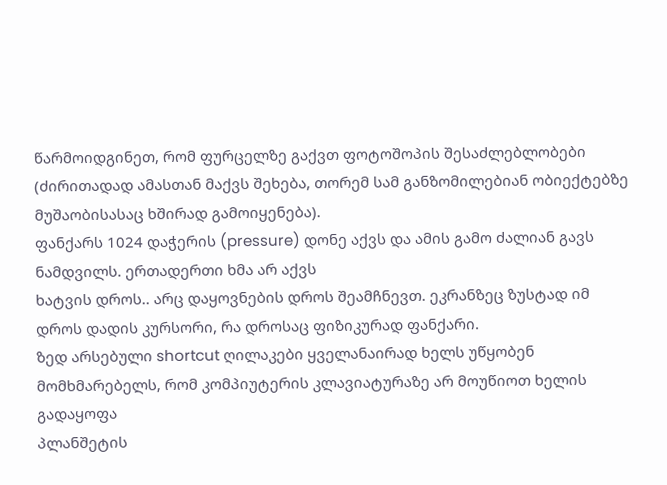წარმოიდგინეთ, რომ ფურცელზე გაქვთ ფოტოშოპის შესაძლებლობები (ძირითადად ამასთან მაქვს შეხება, თორემ სამ განზომილებიან ობიექტებზე მუშაობისასაც ხშირად გამოიყენება).
ფანქარს 1024 დაჭერის (pressure) დონე აქვს და ამის გამო ძალიან გავს ნამდვილს. ერთადერთი ხმა არ აქვს
ხატვის დროს.. არც დაყოვნების დროს შეამჩნევთ. ეკრანზეც ზუსტად იმ დროს დადის კურსორი, რა დროსაც ფიზიკურად ფანქარი.
ზედ არსებული shortcut ღილაკები ყველანაირად ხელს უწყობენ მომხმარებელს, რომ კომპიუტერის კლავიატურაზე არ მოუწიოთ ხელის გადაყოფა
პლანშეტის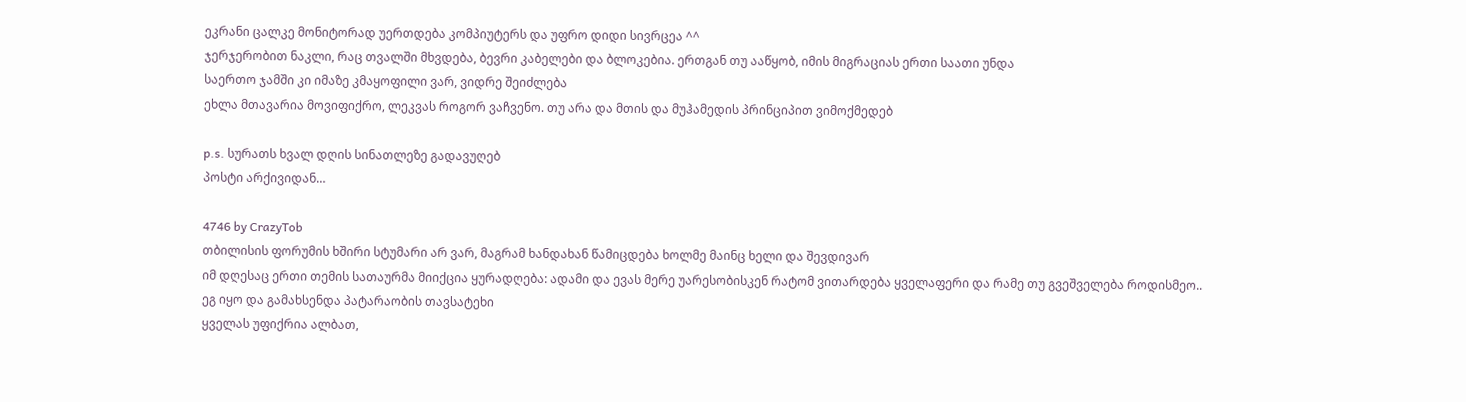ეკრანი ცალკე მონიტორად უერთდება კომპიუტერს და უფრო დიდი სივრცეა ^^
ჯერჯერობით ნაკლი, რაც თვალში მხვდება, ბევრი კაბელები და ბლოკებია. ერთგან თუ ააწყობ, იმის მიგრაციას ერთი საათი უნდა
საერთო ჯამში კი იმაზე კმაყოფილი ვარ, ვიდრე შეიძლება
ეხლა მთავარია მოვიფიქრო, ლეკვას როგორ ვაჩვენო. თუ არა და მთის და მუჰამედის პრინციპით ვიმოქმედებ

p.s. სურათს ხვალ დღის სინათლეზე გადავუღებ
პოსტი არქივიდან…

4746 by CrazyTob
თბილისის ფორუმის ხშირი სტუმარი არ ვარ, მაგრამ ხანდახან წამიცდება ხოლმე მაინც ხელი და შევდივარ
იმ დღესაც ერთი თემის სათაურმა მიიქცია ყურადღება: ადამი და ევას მერე უარესობისკენ რატომ ვითარდება ყველაფერი და რამე თუ გვეშველება როდისმეო..
ეგ იყო და გამახსენდა პატარაობის თავსატეხი
ყველას უფიქრია ალბათ,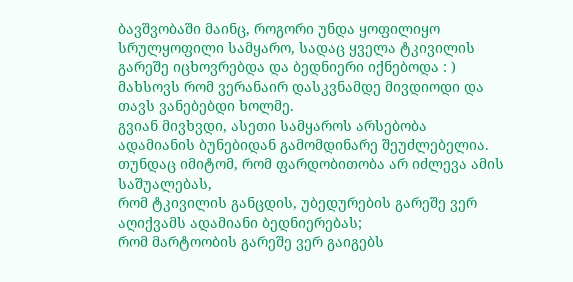ბავშვობაში მაინც, როგორი უნდა ყოფილიყო სრულყოფილი სამყარო, სადაც ყველა ტკივილის გარეშე იცხოვრებდა და ბედნიერი იქნებოდა : )
მახსოვს რომ ვერანაირ დასკვნამდე მივდიოდი და თავს ვანებებდი ხოლმე.
გვიან მივხვდი, ასეთი სამყაროს არსებობა ადამიანის ბუნებიდან გამომდინარე შეუძლებელია.
თუნდაც იმიტომ, რომ ფარდობითობა არ იძლევა ამის საშუალებას,
რომ ტკივილის განცდის, უბედურების გარეშე ვერ აღიქვამს ადამიანი ბედნიერებას;
რომ მარტოობის გარეშე ვერ გაიგებს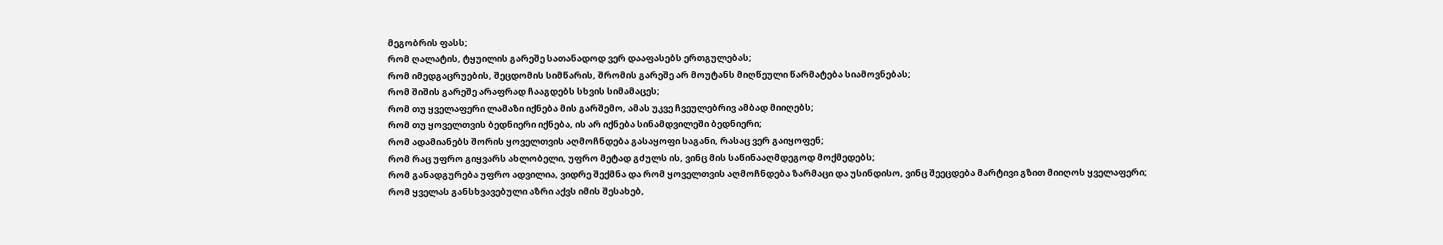მეგობრის ფასს;
რომ ღალატის, ტყუილის გარეშე სათანადოდ ვერ დააფასებს ერთგულებას;
რომ იმედგაცრუების, შეცდომის სიმწარის, შრომის გარეშე არ მოუტანს მიღწეული წარმატება სიამოვნებას;
რომ შიშის გარეშე არაფრად ჩააგდებს სხვის სიმამაცეს;
რომ თუ ყველაფერი ლამაზი იქნება მის გარშემო, ამას უკვე ჩვეულებრივ ამბად მიიღებს;
რომ თუ ყოველთვის ბედნიერი იქნება, ის არ იქნება სინამდვილეში ბედნიერი;
რომ ადამიანებს შორის ყოველთვის აღმოჩნდება გასაყოფი საგანი, რასაც ვერ გაიყოფენ;
რომ რაც უფრო გიყვარს ახლობელი, უფრო მეტად გძულს ის, ვინც მის საწინააღმდეგოდ მოქმედებს;
რომ განადგურება უფრო ადვილია, ვიდრე შექმნა და რომ ყოველთვის აღმოჩნდება ზარმაცი და უსინდისო, ვინც შეეცდება მარტივი გზით მიიღოს ყველაფერი;
რომ ყველას განსხვავებული აზრი აქვს იმის შესახებ,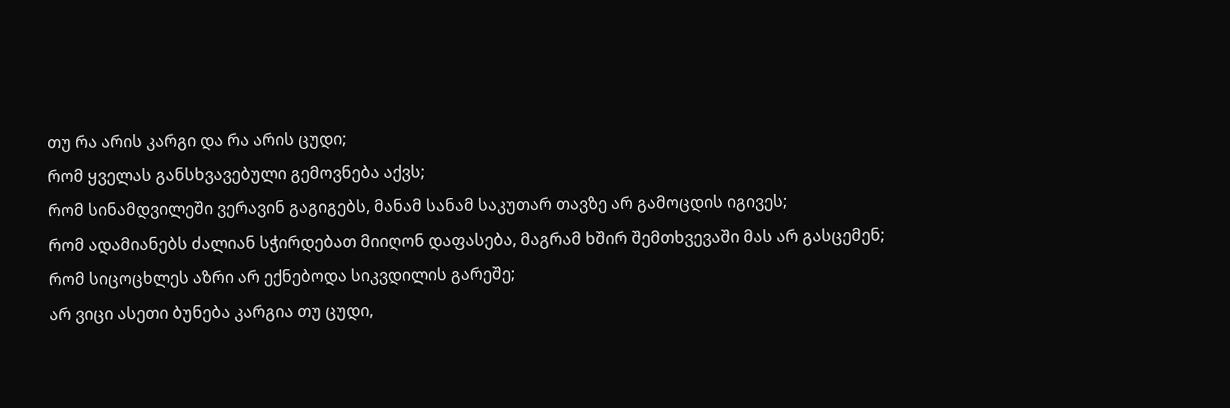თუ რა არის კარგი და რა არის ცუდი;
რომ ყველას განსხვავებული გემოვნება აქვს;
რომ სინამდვილეში ვერავინ გაგიგებს, მანამ სანამ საკუთარ თავზე არ გამოცდის იგივეს;
რომ ადამიანებს ძალიან სჭირდებათ მიიღონ დაფასება, მაგრამ ხშირ შემთხვევაში მას არ გასცემენ;
რომ სიცოცხლეს აზრი არ ექნებოდა სიკვდილის გარეშე;
არ ვიცი ასეთი ბუნება კარგია თუ ცუდი,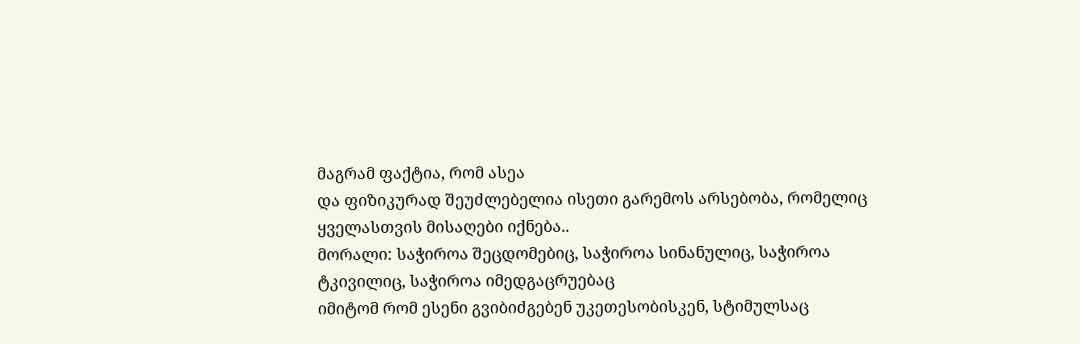მაგრამ ფაქტია, რომ ასეა
და ფიზიკურად შეუძლებელია ისეთი გარემოს არსებობა, რომელიც ყველასთვის მისაღები იქნება..
მორალი: საჭიროა შეცდომებიც, საჭიროა სინანულიც, საჭიროა ტკივილიც, საჭიროა იმედგაცრუებაც
იმიტომ რომ ესენი გვიბიძგებენ უკეთესობისკენ, სტიმულსაც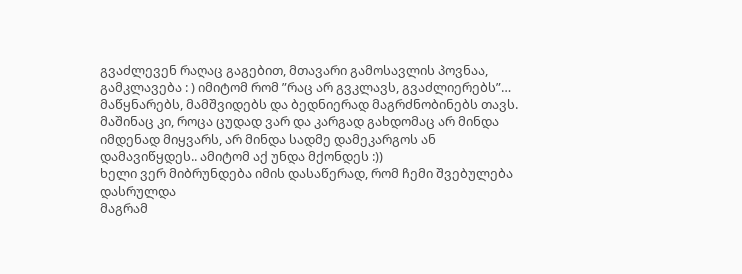გვაძლევენ რაღაც გაგებით, მთავარი გამოსავლის პოვნაა, გამკლავება : ) იმიტომ რომ ”რაც არ გვკლავს, გვაძლიერებს”…
მაწყნარებს, მამშვიდებს და ბედნიერად მაგრძნობინებს თავს. მაშინაც კი, როცა ცუდად ვარ და კარგად გახდომაც არ მინდა
იმდენად მიყვარს, არ მინდა სადმე დამეკარგოს ან დამავიწყდეს.. ამიტომ აქ უნდა მქონდეს :))
ხელი ვერ მიბრუნდება იმის დასაწერად, რომ ჩემი შვებულება დასრულდა
მაგრამ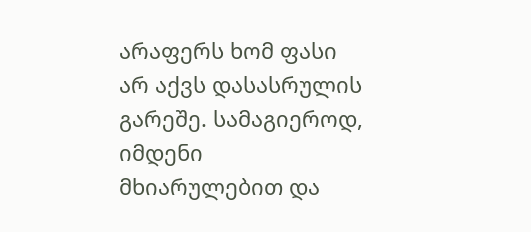არაფერს ხომ ფასი არ აქვს დასასრულის გარეშე. სამაგიეროდ, იმდენი მხიარულებით და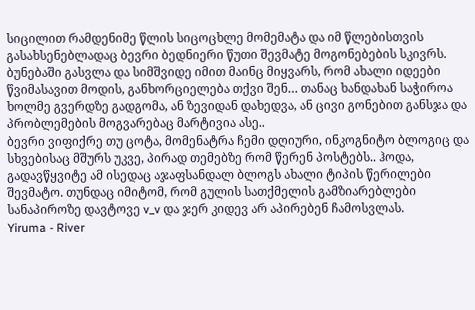სიცილით რამდენიმე წლის სიცოცხლე მომემატა და იმ წლებისთვის გასახსენებლადაც ბევრი ბედნიერი წუთი შევმატე მოგონებების სკივრს.
ბუნებაში გასვლა და სიმშვიდე იმით მაინც მიყვარს, რომ ახალი იდეები წვიმასავით მოდის, განხორციელება თქვი შენ… თანაც ხანდახან საჭიროა ხოლმე გვერდზე გადგომა, ან ზევიდან დახედვა, ან ცივი გონებით განსჯა და პრობლემების მოგვარებაც მარტივია ასე..
ბევრი ვიფიქრე თუ ცოტა, მომენატრა ჩემი დღიური, ინკოგნიტო ბლოგიც და სხვებისაც მშურს უკვე, პირად თემებზე რომ წერენ პოსტებს.. ჰოდა, გადავწყვიტე ამ ისედაც აჯაფსანდალ ბლოგს ახალი ტიპის წერილები შევმატო. თუნდაც იმიტომ, რომ გულის სათქმელის გამზიარებლები სანაპიროზე დავტოვე v_v და ჯერ კიდევ არ აპირებენ ჩამოსვლას.
Yiruma - River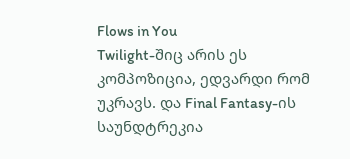Flows in You
Twilight-შიც არის ეს კომპოზიცია, ედვარდი რომ უკრავს. და Final Fantasy-ის საუნდტრეკია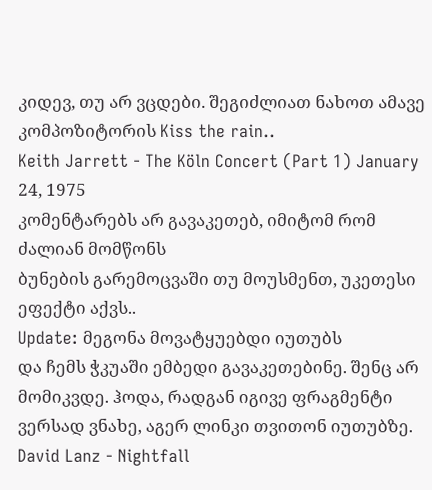კიდევ, თუ არ ვცდები. შეგიძლიათ ნახოთ ამავე კომპოზიტორის Kiss the rain..
Keith Jarrett - The Köln Concert (Part 1) January 24, 1975
კომენტარებს არ გავაკეთებ, იმიტომ რომ ძალიან მომწონს
ბუნების გარემოცვაში თუ მოუსმენთ, უკეთესი ეფექტი აქვს..
Update: მეგონა მოვატყუებდი იუთუბს
და ჩემს ჭკუაში ემბედი გავაკეთებინე. შენც არ მომიკვდე. ჰოდა, რადგან იგივე ფრაგმენტი ვერსად ვნახე, აგერ ლინკი თვითონ იუთუბზე.
David Lanz - Nightfall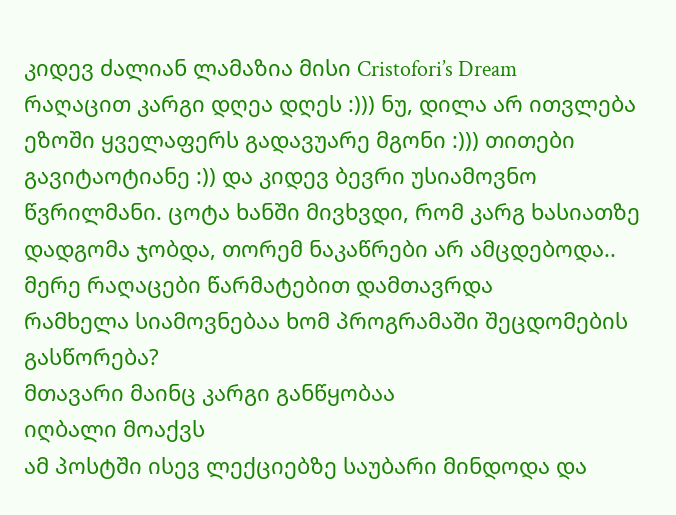კიდევ ძალიან ლამაზია მისი Cristofori’s Dream
რაღაცით კარგი დღეა დღეს :))) ნუ, დილა არ ითვლება
ეზოში ყველაფერს გადავუარე მგონი :))) თითები გავიტაოტიანე :)) და კიდევ ბევრი უსიამოვნო წვრილმანი. ცოტა ხანში მივხვდი, რომ კარგ ხასიათზე დადგომა ჯობდა, თორემ ნაკაწრები არ ამცდებოდა..
მერე რაღაცები წარმატებით დამთავრდა
რამხელა სიამოვნებაა ხომ პროგრამაში შეცდომების გასწორება?
მთავარი მაინც კარგი განწყობაა
იღბალი მოაქვს
ამ პოსტში ისევ ლექციებზე საუბარი მინდოდა და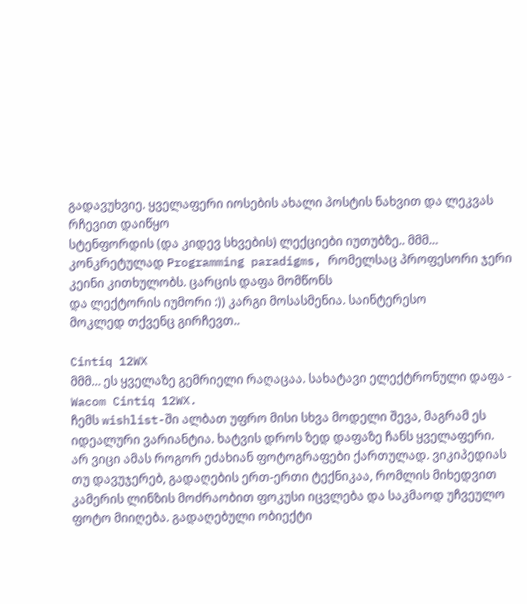გადავუხვიე. ყველაფერი იოსების ახალი პოსტის ნახვით და ლეკვას რჩევით დაიწყო
სტენფორდის (და კიდევ სხვების) ლექციები იუთუბზე.. მმმ… კონკრეტულად Programming paradigms, რომელსაც პროფესორი ჯერი კეინი კითხულობს. ცარცის დაფა მომწონს
და ლექტორის იუმორი :)) კარგი მოსასმენია. საინტერესო
მოკლედ თქვენც გირჩევთ..

Cintiq 12WX
მმმ… ეს ყველაზე გემრიელი რაღაცაა. სახატავი ელექტრონული დაფა - Wacom Cintiq 12WX.
ჩემს wishlist-ში ალბათ უფრო მისი სხვა მოდელი შევა, მაგრამ ეს იდეალური ვარიანტია. ხატვის დროს ზედ დაფაზე ჩანს ყველაფერი.
არ ვიცი ამას როგორ ეძახიან ფოტოგრაფები ქართულად. ვიკიპედიას თუ დავუჯერებ, გადაღების ერთ-ერთი ტექნიკაა, რომლის მიხედვით კამერის ლინზის მოძრაობით ფოკუსი იცვლება და საკმაოდ უჩვეულო ფოტო მიიღება. გადაღებული ობიექტი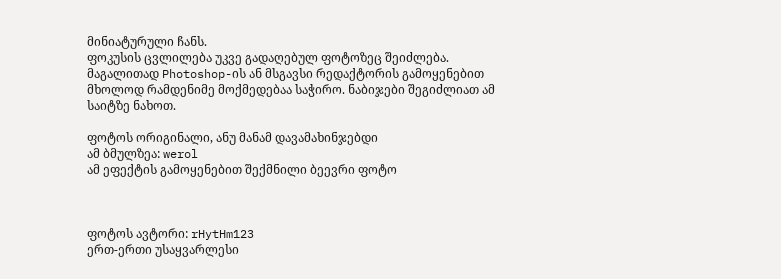მინიატურული ჩანს.
ფოკუსის ცვლილება უკვე გადაღებულ ფოტოზეც შეიძლება. მაგალითად Photoshop-ის ან მსგავსი რედაქტორის გამოყენებით
მხოლოდ რამდენიმე მოქმედებაა საჭირო. ნაბიჯები შეგიძლიათ ამ საიტზე ნახოთ.

ფოტოს ორიგინალი, ანუ მანამ დავამახინჯებდი
ამ ბმულზეა: werol
ამ ეფექტის გამოყენებით შექმნილი ბეევრი ფოტო



ფოტოს ავტორი: rHytHm123
ერთ-ერთი უსაყვარლესი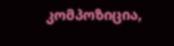კომპოზიცია,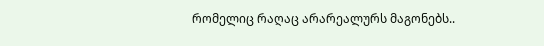რომელიც რაღაც არარეალურს მაგონებს..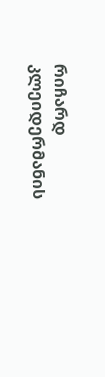რიჩარდ კლეიდერმანის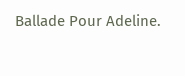Ballade Pour Adeline.